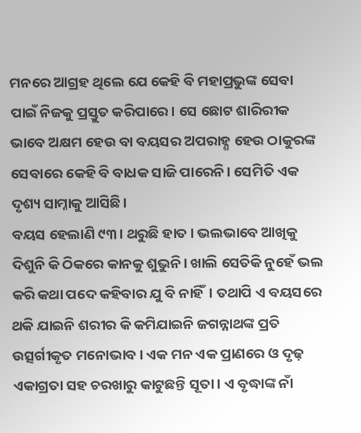ମନରେ ଆଗ୍ରହ ଥିଲେ ଯେ କେହି ବି ମହାପ୍ରଭୁଙ୍କ ସେବା ପାଇଁ ନିଜକୁ ପ୍ରସ୍ତୁତ କରିପାରେ। ସେ ଛୋଟ ଶାରିରୀକ ଭାବେ ଅକ୍ଷମ ହେଉ ବା ବୟସର ଅପରାହ୍ଣ ହେଉ ଠାକୁରଙ୍କ ସେବାରେ କେହି ବି ବାଧକ ସାଜି ପାରେନି। ସେମିତି ଏକ ଦୃଶ୍ୟ ସାମ୍ନାକୁ ଆସିଛି।
ବୟସ ହେଲାଣି ୯୩। ଥରୁଛି ହାତ। ଭଲଭାବେ ଆଖିକୁ ଦିଶୁନି କି ଠିକରେ କାନକୁ ଶୁଭୁନି। ଖାଲି ସେତିକି ନୁହେଁ ଭଲ କରି କଥା ପଦେ କହିବାର ଯୁ ବି ନାହିଁ। ତଥାପି ଏ ବୟସରେ ଥକି ଯାଇନି ଶରୀର କି କମିଯାଇନି ଜଗନ୍ନାଥଙ୍କ ପ୍ରତି ଉତ୍ସର୍ଗୀକୃତ ମନୋଭାବ। ଏକ ମନ ଏକ ପ୍ରାଣରେ ଓ ଦୃଢ଼ ଏକାଗ୍ରତା ସହ ଚରଖାରୁ କାଟୁଛନ୍ତି ସୂତା। ଏ ବୃଦ୍ଧାଙ୍କ ନାଁ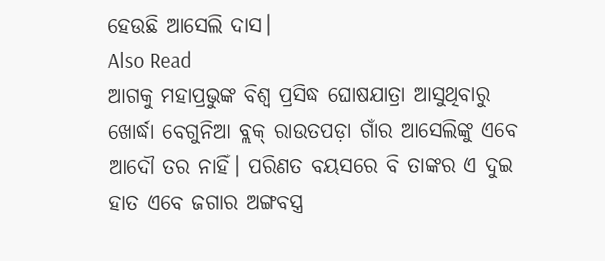ହେଉଛି ଆସେଲି ଦାସ।
Also Read
ଆଗକୁ ମହାପ୍ରଭୁଙ୍କ ବିଶ୍ୱ ପ୍ରସିଦ୍ଧ ଘୋଷଯାତ୍ରା ଆସୁଥିବାରୁ ଖୋର୍ଦ୍ଧା ବେଗୁନିଆ ବ୍ଲକ୍ ରାଉତପଡ଼ା ଗାଁର ଆସେଲିଙ୍କୁ ଏବେ ଆଦୌ ତର ନାହିଁ। ପରିଣତ ବୟସରେ ବି ତାଙ୍କର ଏ ଦୁଇ ହାତ ଏବେ ଜଗାର ଅଙ୍ଗବସ୍ତ୍ର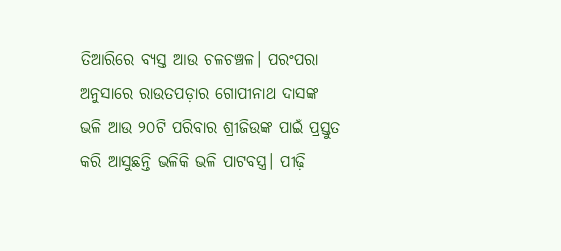ତିଆରିରେ ବ୍ୟସ୍ତ ଆଉ ଚଳଚଞ୍ଚଳ। ପରଂପରା ଅନୁସାରେ ରାଉତପଡ଼ାର ଗୋପୀନାଥ ଦାସଙ୍କ ଭଳି ଆଉ ୨୦ଟି ପରିବାର ଶ୍ରୀଜିଉଙ୍କ ପାଇଁ ପ୍ରସ୍ତୁତ କରି ଆସୁଛନ୍ତି ଭଳିକି ଭଳି ପାଟବସ୍ତ୍ର। ପୀଢ଼ି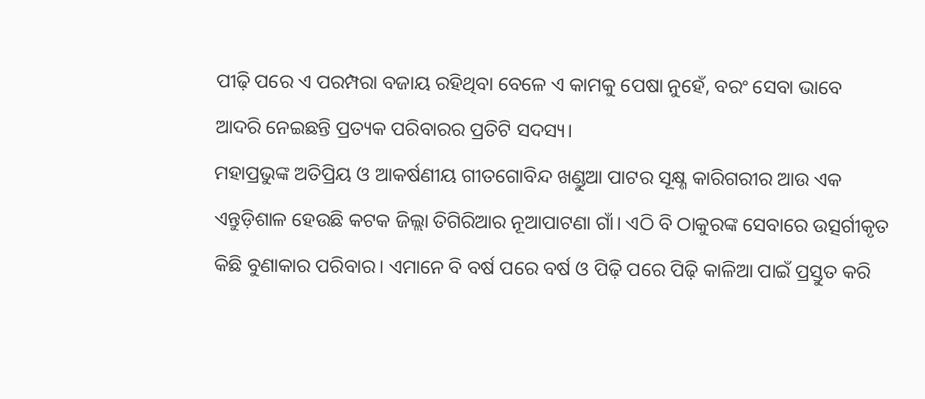ପୀଢ଼ି ପରେ ଏ ପରମ୍ପରା ବଜାୟ ରହିଥିବା ବେଳେ ଏ କାମକୁ ପେଷା ନୁହେଁ, ବରଂ ସେବା ଭାବେ ଆଦରି ନେଇଛନ୍ତି ପ୍ରତ୍ୟକ ପରିବାରର ପ୍ରତିଟି ସଦସ୍ୟ।
ମହାପ୍ରଭୁଙ୍କ ଅତିପ୍ରିୟ ଓ ଆକର୍ଷଣୀୟ ଗୀତଗୋବିନ୍ଦ ଖଣ୍ଡୁଆ ପାଟର ସୂକ୍ଷ୍ଣ କାରିଗରୀର ଆଉ ଏକ ଏନ୍ତୁଡ଼ିଶାଳ ହେଉଛି କଟକ ଜିଲ୍ଲା ତିଗିରିଆର ନୂଆପାଟଣା ଗାଁ। ଏଠି ବି ଠାକୁରଙ୍କ ସେବାରେ ଉତ୍ସର୍ଗୀକୃତ କିଛି ବୁଣାକାର ପରିବାର। ଏମାନେ ବି ବର୍ଷ ପରେ ବର୍ଷ ଓ ପିଢ଼ି ପରେ ପିଢ଼ି କାଳିଆ ପାଇଁ ପ୍ରସ୍ତୁତ କରି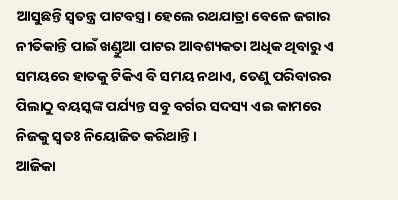ଆସୁଛନ୍ତି ସ୍ୱତନ୍ତ୍ର ପାଟବସ୍ତ୍ର। ହେଲେ ରଥଯାତ୍ରା ବେଳେ ଜଗାର ନୀତିକାନ୍ତି ପାଇଁ ଖଣ୍ଡୁଆ ପାଟର ଆବଶ୍ୟକତା ଅଧିକ ଥିବାରୁ ଏ ସମୟରେ ହାତକୁ ଟିକିଏ ବି ସମୟ ନଥାଏ, ତେଣୁ ପରିବାରର ପିଲାଠୁ ବୟସ୍କଙ୍କ ପର୍ଯ୍ୟନ୍ତ ସବୁ ବର୍ଗର ସଦସ୍ୟ ଏଇ କାମରେ ନିଜକୁ ସ୍ୱତଃ ନିୟୋଜିତ କରିଥାନ୍ତି।
ଆଜିକା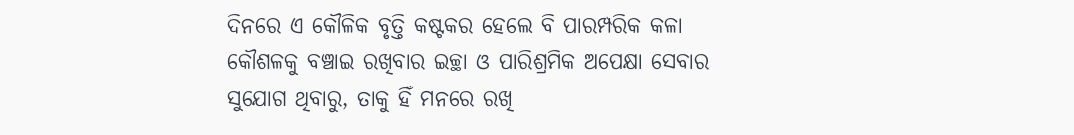ଦିନରେ ଏ କୌଳିକ ବୃତ୍ତି କଷ୍ଟକର ହେଲେ ବି ପାରମ୍ପରିକ କଳା କୌଶଳକୁ ବଞ୍ଚାଇ ରଖିବାର ଇଚ୍ଛା ଓ ପାରିଶ୍ରମିକ ଅପେକ୍ଷା ସେବାର ସୁଯୋଗ ଥିବାରୁ, ତାକୁ ହିଁ ମନରେ ରଖି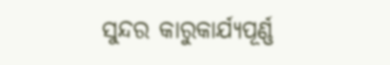ସୁନ୍ଦର କାରୁକାର୍ଯ୍ୟପୂର୍ଣ୍ଣ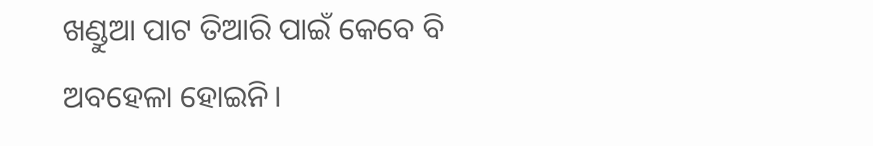ଖଣ୍ଡୁଆ ପାଟ ତିଆରି ପାଇଁ କେବେ ବି ଅବହେଳା ହୋଇନି।